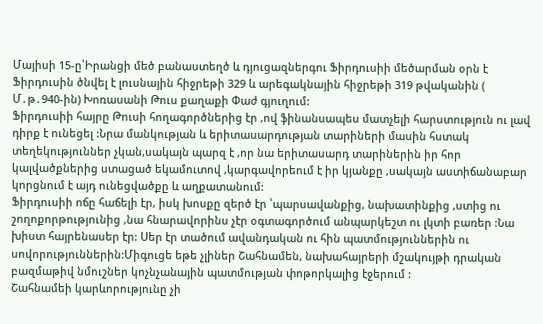Մայիսի 15-ը՝Իրանցի մեծ բանաստեղծ և դյուցազներգու Ֆիրդուսիի մեծարման օրն է
Ֆիրդուսին ծնվել է լուսնային հիջրեթի 329 և արեգակնային հիջրեթի 319 թվականին ( Մ․թ․940-ին) Խոռասանի Թուս քաղաքի Փաժ գյուղում:
Ֆիրդուսիի հայրը Թուսի հողագործներից էր ,ով ֆինանսապես մատչելի հարստություն ու լավ դիրք է ունեցել :Նրա մանկության և երիտասարդության տարիների մասին հստակ տեղեկություններ չկան,սակայն պարզ է ,որ նա երիտասարդ տարիներին իր հոր կալվածքներից ստացած եկամուտով ,կարգավորեում է իր կյանքը ,սակայն աստիճանաբար կորցնում է այդ ունեցվածքը և աղքատանում:
Ֆիրդուսիի ոճը հաճելի էր, իսկ խոսքը զերծ էր ՝պարսավանքից, նախատինքից ,ստից ու շողոքորթությունից ,նա հնարավորինս չէր օգտագործում անպարկեշտ ու լկտի բառեր :Նա խիստ հայրենասեր էր: Սեր էր տածում ավանդական ու հին պատմություններին ու սովորություններին:Միգուցե եթե չլիներ Շահնամեն, նախահայրերի մշակույթի դրական բազմաթիվ նմուշներ կոչնչանային պատմության փոթորկալից էջերում :
Շահնամեի կարևորությունը չի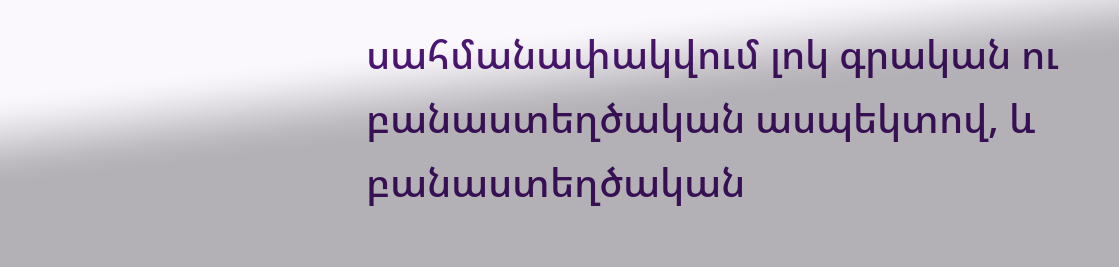սահմանափակվում լոկ գրական ու բանաստեղծական ասպեկտով, և բանաստեղծական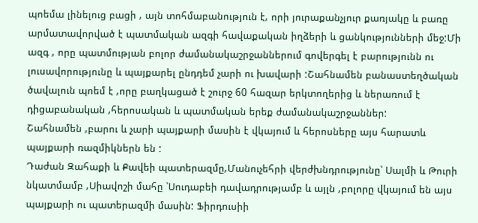պոեմա լինելուց բացի , այն տոհմաբանություն է, որի յուրաքանչյուր քառյակը և բառը արմատավորված է պատմական ազգի հավաքական իղձերի և ցանկությունների մեջ:Մի ազգ , որը պատմության բոլոր ժամանակաշրջաններում գովերգել է բարությունն ու լուսավորությունը և պայքարել ընդդեմ չարի ու խավարի :Շահնամեն բանաստեղծական ծավալուն պոեմ է ,որը բաղկացած է շուրջ 60 հազար երկտողերից և ներառում է դիցաբանական ,հերոսական և պատմական երեք ժամանակաշրջաններ:
Շահնամեն ,բարու և չարի պայքարի մասին է վկայում և հերոսները այս հարատև պայքարի ռազմիկներն են :
Դաժան Զահաքի և Քավեի պատերազմը,Մանուչեհրի վերժխնդրությունը՝ Սալմի և Թուրի նկատմամբ ,Սիավոշի մահը ՝Սուդաբեի դավադրությամբ և այլն ,բոլորը վկայում են այս պայքարի ու պատերազմի մասին: Ֆիրդուսիի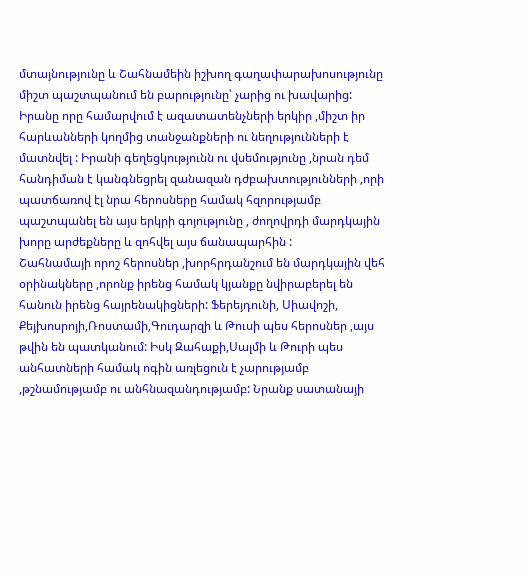մտայնությունը և Շահնամեին իշխող գաղափարախոսությունը միշտ պաշտպանում են բարությունը՝ չարից ու խավարից: Իրանը որը համարվում է ազատատենչների երկիր ,միշտ իր հարևանների կողմից տանջանքների ու նեղությունների է մատնվել : Իրանի գեղեցկությունն ու վսեմությունը ,նրան դեմ հանդիման է կանգնեցրել զանազան դժբախտությունների ,որի պատճառով էլ նրա հերոսները համակ հզորությամբ պաշտպանել են այս երկրի գոյությունը , ժողովրդի մարդկային խորը արժեքները և զոհվել այս ճանապարհին :
Շահնամայի որոշ հերոսներ ,խորհրդանշում են մարդկային վեհ օրինակները ,որոնք իրենց համակ կյանքը նվիրաբերել են հանուն իրենց հայրենակիցների: Ֆերեյդունի, Սիավոշի, Քեյխոսրոյի,Ռոստամի,Գուդարզի և Թուսի պես հերոսներ ,այս թվին են պատկանում: Իսկ Զահաքի,Սալմի և Թուրի պես անհատների համակ ոգին առլեցուն է չարությամբ ,թշնամությամբ ու անհնազանդությամբ: Նրանք սատանայի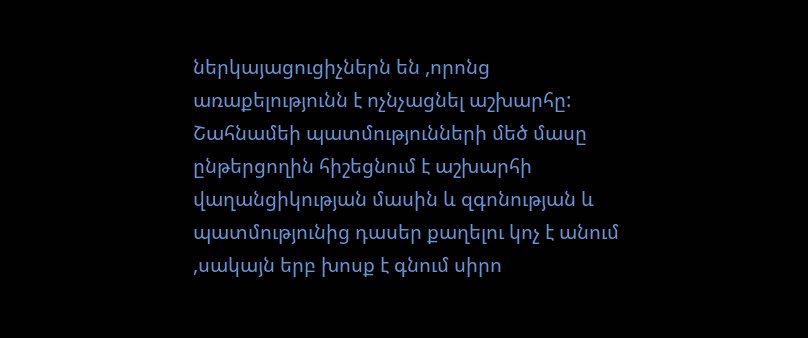ներկայացուցիչներն են ,որոնց առաքելությունն է ոչնչացնել աշխարհը:
Շահնամեի պատմությունների մեծ մասը ընթերցողին հիշեցնում է աշխարհի վաղանցիկության մասին և զգոնության և պատմությունից դասեր քաղելու կոչ է անում ,սակայն երբ խոսք է գնում սիրո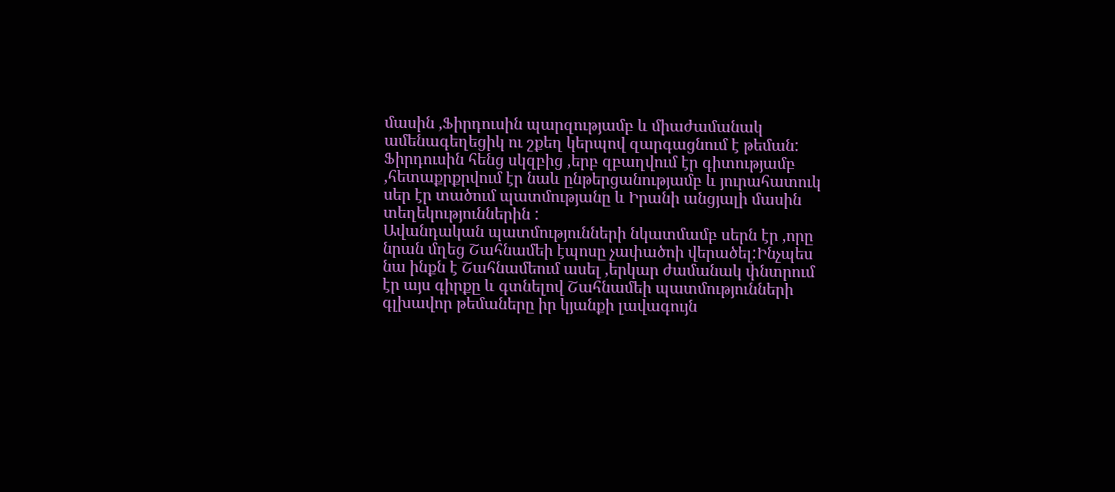մասին ,Ֆիրդուսին պարզությամբ և միաժամանակ ամենագեղեցիկ ու շքեղ կերպով զարգացնում է թեման:
Ֆիրդուսին հենց սկզբից ,երբ զբաղվում էր գիտությամբ ,հետաքրքրվում էր նաև ընթերցանությամբ և յուրահատուկ սեր էր տածում պատմությանը և Իրանի անցյալի մասին տեղեկություններին :
Ավանդական պատմությունների նկատմամբ սերն էր ,որը նրան մղեց Շահնամեի էպոսը չափածոի վերածել:Ինչպես նա ինքն է Շահնամեում ասել ,երկար ժամանակ փնտրում էր այս գիրքը և գտնելով Շահնամեի պատմությունների գլխավոր թեմաները իր կյանքի լավագույն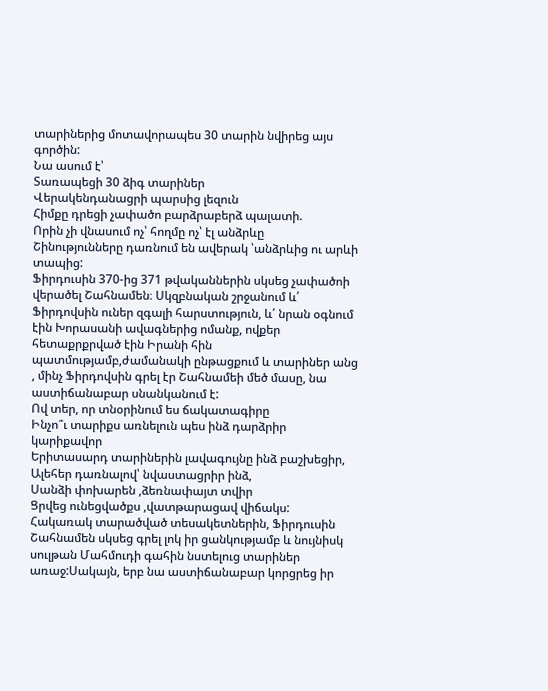տարիներից մոտավորապես 30 տարին նվիրեց այս գործին:
Նա ասում է՝
Տառապեցի 30 ձիգ տարիներ
Վերակենդանացրի պարսից լեզուն
Հիմքը դրեցի չափածո բարձրաբերձ պալատի.
Որին չի վնասում ոչ՝ հողմը ոչ՝ էլ անձրևը
Շինությունները դառնում են ավերակ ՝անձրևից ու արևի տապից:
Ֆիրդուսին 370-ից 371 թվականներին սկսեց չափածոի վերածել Շահնամեն։ Սկզբնական շրջանում և՛ Ֆիրդովսին ուներ զգալի հարստություն, և՛ նրան օգնում էին Խորասանի ավագներից ոմանք, ովքեր հետաքրքրված էին Իրանի հին պատմությամբ,ժամանակի ընթացքում և տարիներ անց , մինչ Ֆիրդովսին գրել էր Շահնամեի մեծ մասը, նա աստիճանաբար սնանկանում է:
Ով տեր, որ տնօրինում ես ճակատագիրը
Ինչո՞ւ տարիքս առնելուն պես ինձ դարձրիր կարիքավոր
Երիտասարդ տարիներին լավագույնը ինձ բաշխեցիր,
Ալեհեր դառնալով՝ նվաստացրիր ինձ,
Սանձի փոխարեն ,ձեռնափայտ տվիր
Ցրվեց ունեցվածքս ,վատթարացավ վիճակս:
Հակառակ տարածված տեսակետներին, Ֆիրդուսին Շահնամեն սկսեց գրել լոկ իր ցանկությամբ և նույնիսկ սուլթան Մահմուդի գահին նստելուց տարիներ առաջ:Սակայն, երբ նա աստիճանաբար կորցրեց իր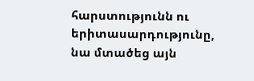հարստությունն ու երիտասարդությունը, նա մտածեց այն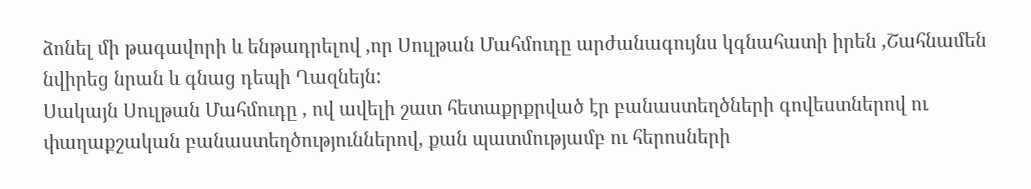ձոնել մի թագավորի և ենթադրելով ,որ Սուլթան Մահմուդը արժանագույնս կգնահատի իրեն ,Շահնամեն նվիրեց նրան և գնաց դեպի Ղազնեյն:
Սակայն Սուլթան Մահմուդը , ով ավելի շատ հետաքրքրված էր բանաստեղծների գովեստներով ու փաղաքշական բանաստեղծություններով, քան պատմությամբ ու հերոսների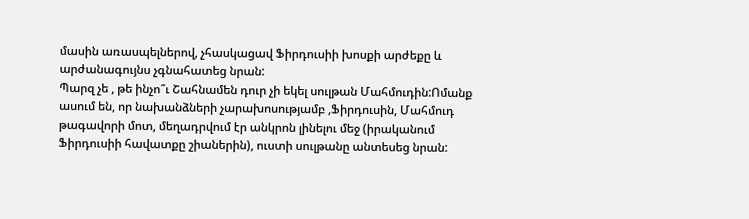մասին առասպելներով, չհասկացավ Ֆիրդուսիի խոսքի արժեքը և արժանագույնս չգնահատեց նրան:
Պարզ չե , թե ինչո՞ւ Շահնամեն դուր չի եկել սուլթան Մահմուդին:Ոմանք ասում են, որ նախանձների չարախոսությամբ ,Ֆիրդուսին, Մահմուդ թագավորի մոտ, մեղադրվում էր անկրոն լինելու մեջ (իրականում Ֆիրդուսիի հավատքը շիաներին), ուստի սուլթանը անտեսեց նրան: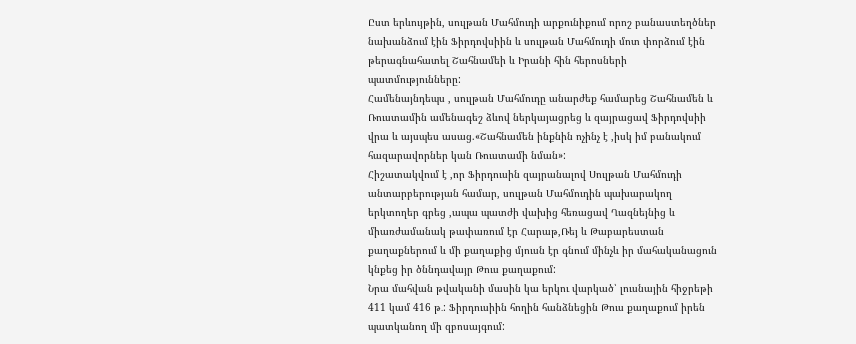Ըստ երևույթին, սուլթան Մահմուդի արքունիքում որոշ բանաստեղծներ նախանձում էին Ֆիրդովսիին և սուլթան Մահմուդի մոտ փորձում էին թերագնահատել Շահնամեի և Իրանի հին հերոսների պատմությունները:
Համենայնդեպս , սուլթան Մահմուդը անարժեք համարեց Շահնամեն և Ռուստամին ամենագեշ ձևով ներկայացրեց և զայրացավ Ֆիրդովսիի վրա և այսպես ասաց.«Շահնամեն ինքնին ոչինչ է ,իսկ իմ բանակում հազարավորներ կան Ռուստամի նման»:
Հիշատակվում է ,որ Ֆիրդուսին զայրանալով Սուլթան Մահմուդի անտարբերության համար, սուլթան Մահմուդին պախարակող երկտողեր գրեց ,ապա պատժի վախից հեռացավ Ղազնեյնից և միառժամանակ թափառում էր Հարաթ,Ռեյ և Թաբարեստան քաղաքներում և մի քաղաքից մյուսն էր գնում մինչև իր մահականացուն կնքեց իր ծննդավայր Թուս քաղաքում:
Նրա մահվան թվականի մասին կա երկու վարկած՝ լուսնային հիջրեթի 411 կամ 416 թ․: Ֆիրդուսիին հողին հանձնեցին Թուս քաղաքում իրեն պատկանող մի զբոսայգում: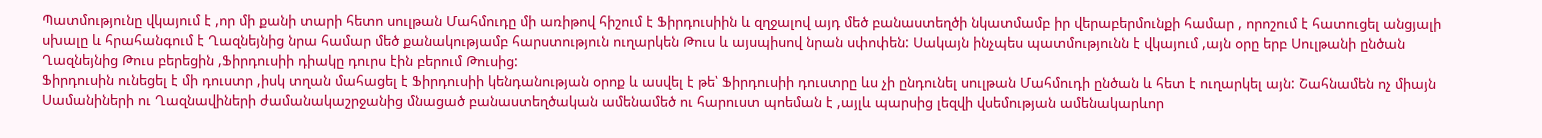Պատմությունը վկայում է ,որ մի քանի տարի հետո սուլթան Մահմուդը մի առիթով հիշում է Ֆիրդուսիին և զղջալով այդ մեծ բանաստեղծի նկատմամբ իր վերաբերմունքի համար , որոշում է հատուցել անցյալի սխալը և հրահանգում է Ղազնեյնից նրա համար մեծ քանակությամբ հարստություն ուղարկեն Թուս և այսպիսով նրան սփոփեն: Սակայն ինչպես պատմությունն է վկայում ,այն օրը երբ Սուլթանի ընծան Ղազնեյնից Թուս բերեցին ,Ֆիրդուսիի դիակը դուրս էին բերում Թուսից:
Ֆիրդուսին ունեցել է մի դուստր ,իսկ տղան մահացել է Ֆիրդուսիի կենդանության օրոք և ասվել է թե՝ Ֆիրդուսիի դուստրը ևս չի ընդունել սուլթան Մահմուդի ընծան և հետ է ուղարկել այն: Շահնամեն ոչ միայն Սամանիների ու Ղազնավիների ժամանակաշրջանից մնացած բանաստեղծական ամենամեծ ու հարուստ պոեման է ,այլև պարսից լեզվի վսեմության ամենակարևոր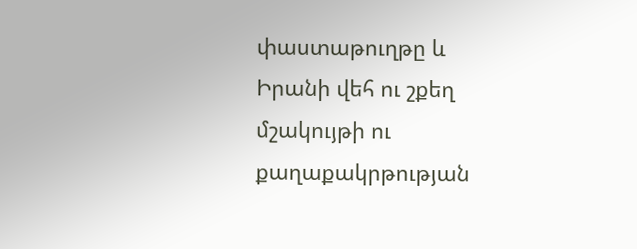փաստաթուղթը և Իրանի վեհ ու շքեղ մշակույթի ու քաղաքակրթության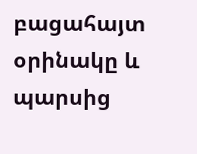բացահայտ օրինակը և պարսից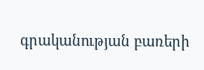գրականության բառերի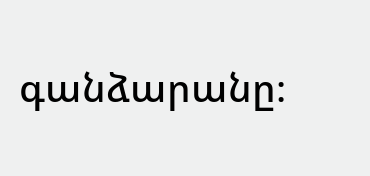գանձարանը։